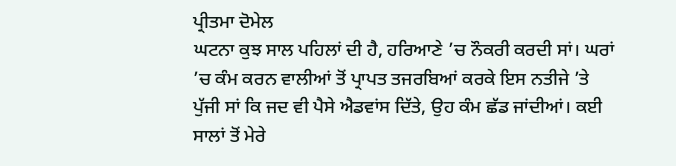ਪ੍ਰੀਤਮਾ ਦੋਮੇਲ
ਘਟਨਾ ਕੁਝ ਸਾਲ ਪਹਿਲਾਂ ਦੀ ਹੈ, ਹਰਿਆਣੇ ’ਚ ਨੌਕਰੀ ਕਰਦੀ ਸਾਂ। ਘਰਾਂ ’ਚ ਕੰਮ ਕਰਨ ਵਾਲੀਆਂ ਤੋਂ ਪ੍ਰਾਪਤ ਤਜਰਬਿਆਂ ਕਰਕੇ ਇਸ ਨਤੀਜੇ ’ਤੇ ਪੁੱਜੀ ਸਾਂ ਕਿ ਜਦ ਵੀ ਪੈਸੇ ਐਡਵਾਂਸ ਦਿੱਤੇ, ਉਹ ਕੰਮ ਛੱਡ ਜਾਂਦੀਆਂ। ਕਈ ਸਾਲਾਂ ਤੋਂ ਮੇਰੇ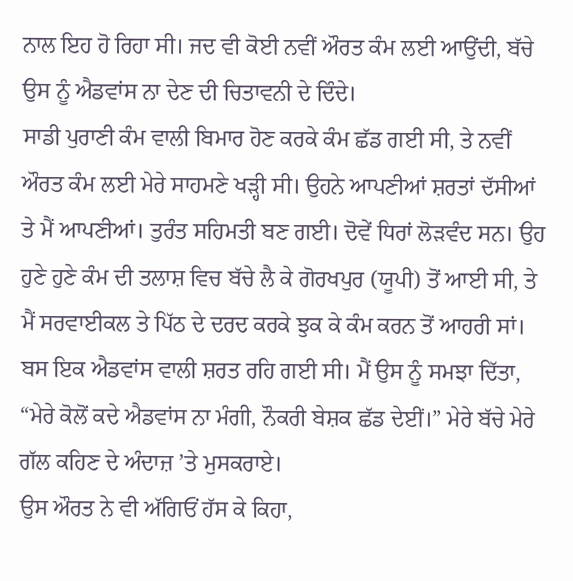ਨਾਲ ਇਹ ਹੋ ਰਿਹਾ ਸੀ। ਜਦ ਵੀ ਕੋਈ ਨਵੀਂ ਔਰਤ ਕੰਮ ਲਈ ਆਉਂਦੀ, ਬੱਚੇ ਉਸ ਨੂੰ ਐਡਵਾਂਸ ਨਾ ਦੇਣ ਦੀ ਚਿਤਾਵਨੀ ਦੇ ਦਿੰਦੇ।
ਸਾਡੀ ਪੁਰਾਣੀ ਕੰਮ ਵਾਲੀ ਬਿਮਾਰ ਹੋਣ ਕਰਕੇ ਕੰਮ ਛੱਡ ਗਈ ਸੀ, ਤੇ ਨਵੀਂ ਔਰਤ ਕੰਮ ਲਈ ਮੇਰੇ ਸਾਹਮਣੇ ਖੜ੍ਹੀ ਸੀ। ਉਹਨੇ ਆਪਣੀਆਂ ਸ਼ਰਤਾਂ ਦੱਸੀਆਂ ਤੇ ਮੈਂ ਆਪਣੀਆਂ। ਤੁਰੰਤ ਸਹਿਮਤੀ ਬਣ ਗਈ। ਦੋਵੇਂ ਧਿਰਾਂ ਲੋੜਵੰਦ ਸਨ। ਉਹ ਹੁਣੇ ਹੁਣੇ ਕੰਮ ਦੀ ਤਲਾਸ਼ ਵਿਚ ਬੱਚੇ ਲੈ ਕੇ ਗੋਰਖਪੁਰ (ਯੂਪੀ) ਤੋਂ ਆਈ ਸੀ, ਤੇ ਮੈਂ ਸਰਵਾਈਕਲ ਤੇ ਪਿੱਠ ਦੇ ਦਰਦ ਕਰਕੇ ਝੁਕ ਕੇ ਕੰਮ ਕਰਨ ਤੋਂ ਆਹਰੀ ਸਾਂ। ਬਸ ਇਕ ਐਡਵਾਂਸ ਵਾਲੀ ਸ਼ਰਤ ਰਹਿ ਗਈ ਸੀ। ਮੈਂ ਉਸ ਨੂੰ ਸਮਝਾ ਦਿੱਤਾ, “ਮੇਰੇ ਕੋਲੋਂ ਕਦੇ ਐਡਵਾਂਸ ਨਾ ਮੰਗੀ, ਨੌਕਰੀ ਬੇਸ਼ਕ ਛੱਡ ਦੇਈਂ।” ਮੇਰੇ ਬੱਚੇ ਮੇਰੇ ਗੱਲ ਕਹਿਣ ਦੇ ਅੰਦਾਜ਼ ’ਤੇ ਮੁਸਕਰਾਏ।
ਉਸ ਔਰਤ ਨੇ ਵੀ ਅੱਗਿਓਂ ਹੱਸ ਕੇ ਕਿਹਾ,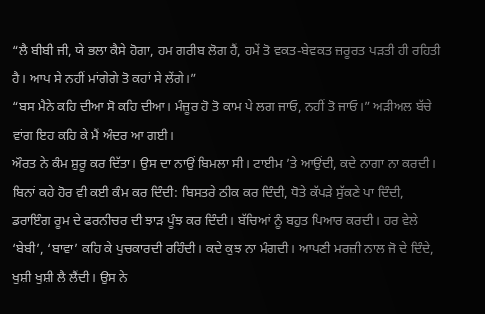“ਲੈ ਬੀਬੀ ਜੀ, ਯੇ ਭਲਾ ਕੈਸੇ ਹੋਗਾ, ਹਮ ਗਰੀਬ ਲੋਗ ਹੈਂ, ਹਮੇਂ ਤੋ ਵਕਤ-ਬੇਵਕਤ ਜ਼ਰੂਰਤ ਪੜਤੀ ਹੀ ਰਹਿਤੀ ਹੈ। ਆਪ ਸੇ ਨਹੀਂ ਮਾਂਗੇਗੇ ਤੋ ਕਹਾਂ ਸੇ ਲੇਂਗੇ।”
“ਬਸ ਮੈਨੇ ਕਹਿ ਦੀਆ ਸੋ ਕਹਿ ਦੀਆ। ਮੰਜ਼ੂਰ ਹੋ ਤੋ ਕਾਮ ਪੇ ਲਗ ਜਾਓ, ਨਹੀਂ ਤੋ ਜਾਓ।” ਅੜੀਅਲ ਬੱਚੇ ਵਾਂਗ ਇਹ ਕਹਿ ਕੇ ਮੈਂ ਅੰਦਰ ਆ ਗਈ।
ਔਰਤ ਨੇ ਕੰਮ ਸ਼ੁਰੂ ਕਰ ਦਿੱਤਾ। ਉਸ ਦਾ ਨਾਉਂ ਬਿਮਲਾ ਸੀ। ਟਾਈਮ ’ਤੇ ਆਉਂਦੀ, ਕਦੇ ਨਾਗਾ ਨਾ ਕਰਦੀ। ਬਿਨਾਂ ਕਹੇ ਹੋਰ ਵੀ ਕਈ ਕੰਮ ਕਰ ਦਿੰਦੀ: ਬਿਸਤਰੇ ਠੀਕ ਕਰ ਦਿੰਦੀ, ਧੋਤੇ ਕੱਪੜੇ ਸੁੱਕਣੇ ਪਾ ਦਿੰਦੀ, ਡਰਾਇੰਗ ਰੂਮ ਦੇ ਫਰਨੀਚਰ ਦੀ ਝਾੜ ਪੂੰਝ ਕਰ ਦਿੰਦੀ। ਬੱਚਿਆਂ ਨੂੰ ਬਹੁਤ ਪਿਆਰ ਕਰਦੀ। ਹਰ ਵੇਲੇ ‘ਬੇਬੀ’, ‘ਬਾਵਾ’ ਕਹਿ ਕੇ ਪੁਚਕਾਰਦੀ ਰਹਿੰਦੀ। ਕਦੇ ਕੁਝ ਨਾ ਮੰਗਦੀ। ਆਪਣੀ ਮਰਜ਼ੀ ਨਾਲ ਜੋ ਦੇ ਦਿੰਦੇ, ਖੁਸ਼ੀ ਖੁਸ਼ੀ ਲੈ ਲੈਂਦੀ। ਉਸ ਨੇ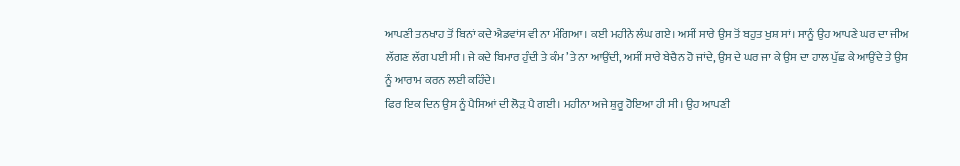ਆਪਣੀ ਤਨਖਾਹ ਤੋਂ ਬਿਨਾਂ ਕਦੇ ਐਡਵਾਂਸ ਵੀ ਨਾ ਮੰਗਿਆ। ਕਈ ਮਹੀਨੇ ਲੰਘ ਗਏ। ਅਸੀਂ ਸਾਰੇ ਉਸ ਤੋਂ ਬਹੁਤ ਖੁਸ਼ ਸਾਂ। ਸਾਨੂੰ ਉਹ ਆਪਣੇ ਘਰ ਦਾ ਜੀਅ ਲੱਗਣ ਲੱਗ ਪਈ ਸੀ। ਜੇ ਕਦੇ ਬਿਮਾਰ ਹੁੰਦੀ ਤੇ ਕੰਮ ’ਤੇ ਨਾ ਆਉਂਦੀ, ਅਸੀਂ ਸਾਰੇ ਬੇਚੈਨ ਹੋ ਜਾਂਦੇ, ਉਸ ਦੇ ਘਰ ਜਾ ਕੇ ਉਸ ਦਾ ਹਾਲ ਪੁੱਛ ਕੇ ਆਉਂਦੇ ਤੇ ਉਸ ਨੂੰ ਆਰਾਮ ਕਰਨ ਲਈ ਕਹਿੰਦੇ।
ਫਿਰ ਇਕ ਦਿਨ ਉਸ ਨੂੰ ਪੈਸਿਆਂ ਦੀ ਲੋੜ਼ ਪੈ ਗਈ। ਮਹੀਨਾ ਅਜੇ ਸ਼ੁਰੂ ਹੋਇਆ ਹੀ ਸੀ। ਉਹ ਆਪਣੀ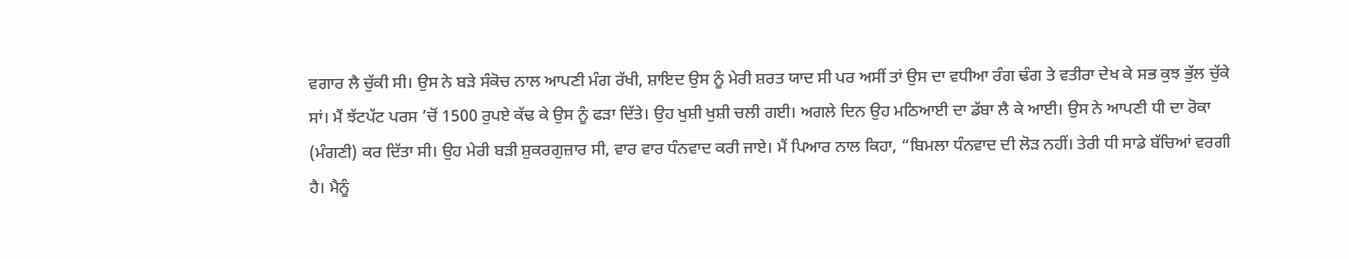ਵਗਾਰ ਲੈ ਚੁੱਕੀ ਸੀ। ਉਸ ਨੇ ਬੜੇ ਸੰਕੋਚ ਨਾਲ ਆਪਣੀ ਮੰਗ ਰੱਖੀ, ਸ਼ਾਇਦ ਉਸ ਨੂੰ ਮੇਰੀ ਸ਼ਰਤ ਯਾਦ ਸੀ ਪਰ ਅਸੀਂ ਤਾਂ ਉਸ ਦਾ ਵਧੀਆ ਰੰਗ ਢੰਗ ਤੇ ਵਤੀਰਾ ਦੇਖ ਕੇ ਸਭ ਕੁਝ ਭੁੱਲ ਚੁੱਕੇ ਸਾਂ। ਮੈਂ ਝੱਟਪੱਟ ਪਰਸ ’ਚੋਂ 1500 ਰੁਪਏ ਕੱਢ ਕੇ ਉਸ ਨੂੰ ਫੜਾ ਦਿੱਤੇ। ਉਹ ਖੁਸ਼ੀ ਖੁਸ਼ੀ ਚਲੀ ਗਈ। ਅਗਲੇ ਦਿਨ ਉਹ ਮਠਿਆਈ ਦਾ ਡੱਬਾ ਲੈ ਕੇ ਆਈ। ਉਸ ਨੇ ਆਪਣੀ ਧੀ ਦਾ ਰੋਕਾ (ਮੰਗਣੀ) ਕਰ ਦਿੱਤਾ ਸੀ। ਉਹ ਮੇਰੀ ਬੜੀ ਸ਼ੁਕਰਗੁਜ਼ਾਰ ਸੀ, ਵਾਰ ਵਾਰ ਧੰਨਵਾਦ ਕਰੀ ਜਾਏ। ਮੈਂ ਪਿਆਰ ਨਾਲ ਕਿਹਾ, “ਬਿਮਲਾ ਧੰਨਵਾਦ ਦੀ ਲੋੜ ਨਹੀਂ। ਤੇਰੀ ਧੀ ਸਾਡੇ ਬੱਚਿਆਂ ਵਰਗੀ ਹੈ। ਮੈਨੂੰ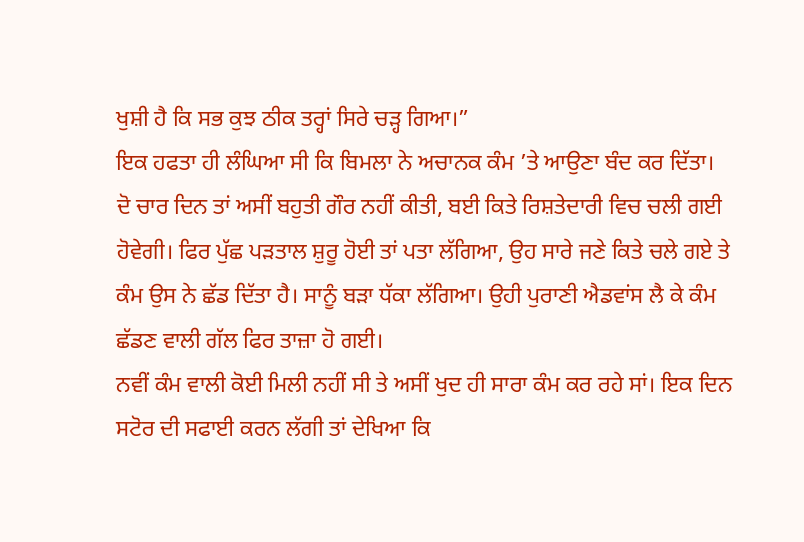ਖੁਸ਼ੀ ਹੈ ਕਿ ਸਭ ਕੁਝ ਠੀਕ ਤਰ੍ਹਾਂ ਸਿਰੇ ਚੜ੍ਹ ਗਿਆ।”
ਇਕ ਹਫਤਾ ਹੀ ਲੰਘਿਆ ਸੀ ਕਿ ਬਿਮਲਾ ਨੇ ਅਚਾਨਕ ਕੰਮ ’ਤੇ ਆਉਣਾ ਬੰਦ ਕਰ ਦਿੱਤਾ। ਦੋ ਚਾਰ ਦਿਨ ਤਾਂ ਅਸੀਂ ਬਹੁਤੀ ਗੌਰ ਨਹੀਂ ਕੀਤੀ, ਬਈ ਕਿਤੇ ਰਿਸ਼ਤੇਦਾਰੀ ਵਿਚ ਚਲੀ ਗਈ ਹੋਵੇਗੀ। ਫਿਰ ਪੁੱਛ ਪੜਤਾਲ ਸ਼ੁਰੂ ਹੋਈ ਤਾਂ ਪਤਾ ਲੱਗਿਆ, ਉਹ ਸਾਰੇ ਜਣੇ ਕਿਤੇ ਚਲੇ ਗਏ ਤੇ ਕੰਮ ਉਸ ਨੇ ਛੱਡ ਦਿੱਤਾ ਹੈ। ਸਾਨੂੰ ਬੜਾ ਧੱਕਾ ਲੱਗਿਆ। ਉਹੀ ਪੁਰਾਣੀ ਐਡਵਾਂਸ ਲੈ ਕੇ ਕੰਮ ਛੱਡਣ ਵਾਲੀ ਗੱਲ ਫਿਰ ਤਾਜ਼ਾ ਹੋ ਗਈ।
ਨਵੀਂ ਕੰਮ ਵਾਲੀ ਕੋਈ ਮਿਲੀ ਨਹੀਂ ਸੀ ਤੇ ਅਸੀਂ ਖੁਦ ਹੀ ਸਾਰਾ ਕੰਮ ਕਰ ਰਹੇ ਸਾਂ। ਇਕ ਦਿਨ ਸਟੋਰ ਦੀ ਸਫਾਈ ਕਰਨ ਲੱਗੀ ਤਾਂ ਦੇਖਿਆ ਕਿ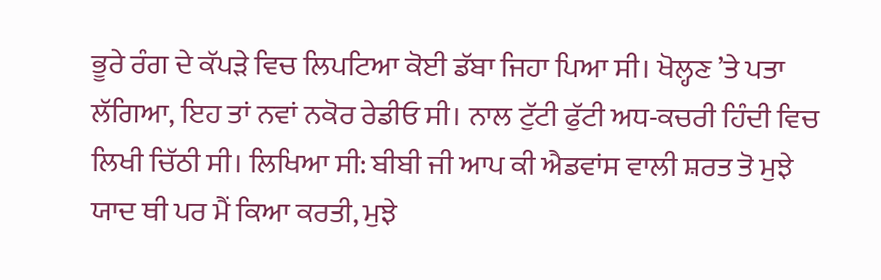ਭੂਰੇ ਰੰਗ ਦੇ ਕੱਪੜੇ ਵਿਚ ਲਿਪਟਿਆ ਕੋਈ ਡੱਬਾ ਜਿਹਾ ਪਿਆ ਸੀ। ਖੋਲ੍ਹਣ ’ਤੇ ਪਤਾ ਲੱਗਿਆ, ਇਹ ਤਾਂ ਨਵਾਂ ਨਕੋਰ ਰੇਡੀਓ ਸੀ। ਨਾਲ ਟੁੱਟੀ ਫੁੱਟੀ ਅਧ-ਕਚਰੀ ਹਿੰਦੀ ਵਿਚ ਲਿਖੀ ਚਿੱਠੀ ਸੀ। ਲਿਖਿਆ ਸੀ: ਬੀਬੀ ਜੀ ਆਪ ਕੀ ਐਡਵਾਂਸ ਵਾਲੀ ਸ਼ਰਤ ਤੋ ਮੁਝੇ ਯਾਦ ਥੀ ਪਰ ਮੈਂ ਕਿਆ ਕਰਤੀ, ਮੁਝੇ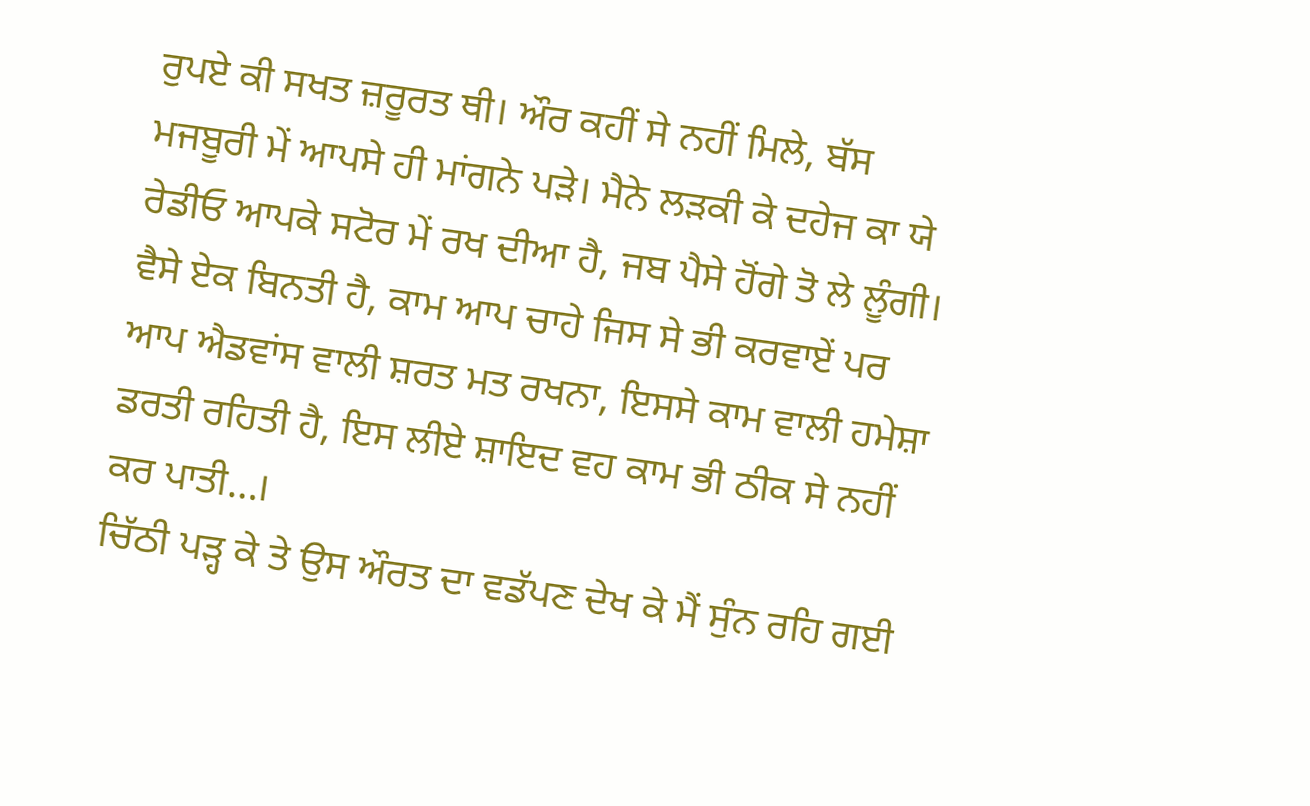ਰੁਪਏ ਕੀ ਸਖਤ ਜ਼ਰੂਰਤ ਥੀ। ਔਰ ਕਹੀਂ ਸੇ ਨਹੀਂ ਮਿਲੇ, ਬੱਸ ਮਜਬੂਰੀ ਮੇਂ ਆਪਸੇ ਹੀ ਮਾਂਗਨੇ ਪੜੇ। ਮੈਨੇ ਲੜਕੀ ਕੇ ਦਹੇਜ ਕਾ ਯੇ ਰੇਡੀਓ ਆਪਕੇ ਸਟੋਰ ਮੇਂ ਰਖ ਦੀਆ ਹੈ, ਜਬ ਪੈਸੇ ਹੋਂਗੇ ਤੋ ਲੇ ਲੂੰਗੀ। ਵੈਸੇ ਏਕ ਬਿਨਤੀ ਹੈ, ਕਾਮ ਆਪ ਚਾਹੇ ਜਿਸ ਸੇ ਭੀ ਕਰਵਾਏਂ ਪਰ ਆਪ ਐਡਵਾਂਸ ਵਾਲੀ ਸ਼ਰਤ ਮਤ ਰਖਨਾ, ਇਸਸੇ ਕਾਮ ਵਾਲੀ ਹਮੇਸ਼ਾ ਡਰਤੀ ਰਹਿਤੀ ਹੈ, ਇਸ ਲੀਏ ਸ਼ਾਇਦ ਵਹ ਕਾਮ ਭੀ ਠੀਕ ਸੇ ਨਹੀਂ ਕਰ ਪਾਤੀ…।
ਚਿੱਠੀ ਪੜ੍ਹ ਕੇ ਤੇ ਉਸ ਔਰਤ ਦਾ ਵਡੱਪਣ ਦੇਖ ਕੇ ਮੈਂ ਸੁੰਨ ਰਹਿ ਗਈ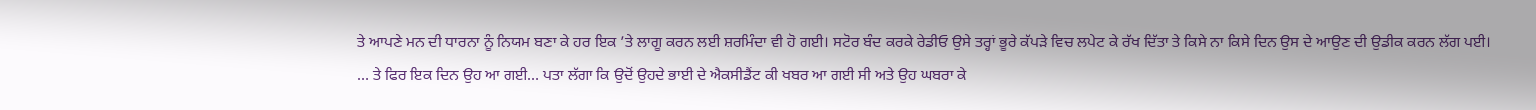ਤੇ ਆਪਣੇ ਮਨ ਦੀ ਧਾਰਨਾ ਨੂੰ ਨਿਯਮ ਬਣਾ ਕੇ ਹਰ ਇਕ ’ਤੇ ਲਾਗੂ ਕਰਨ ਲਈ ਸ਼ਰਮਿੰਦਾ ਵੀ ਹੋ ਗਈ। ਸਟੋਰ ਬੰਦ ਕਰਕੇ ਰੇਡੀਓ ਉਸੇ ਤਰ੍ਹਾਂ ਭੂਰੇ ਕੱਪੜੇ ਵਿਚ ਲਪੇਟ ਕੇ ਰੱਖ ਦਿੱਤਾ ਤੇ ਕਿਸੇ ਨਾ ਕਿਸੇ ਦਿਨ ਉਸ ਦੇ ਆਉਣ ਦੀ ਉਡੀਕ ਕਰਨ ਲੱਗ ਪਈ।
… ਤੇ ਫਿਰ ਇਕ ਦਿਨ ਉਹ ਆ ਗਈ… ਪਤਾ ਲੱਗਾ ਕਿ ਉਦੋਂ ਉਹਦੇ ਭਾਈ ਦੇ ਐਕਸੀਡੈਂਟ ਕੀ ਖਬਰ ਆ ਗਈ ਸੀ ਅਤੇ ਉਹ ਘਬਰਾ ਕੇ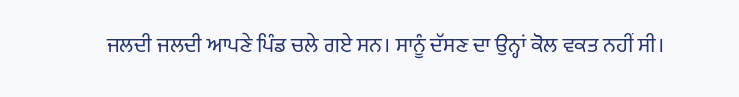ਜਲਦੀ ਜਲਦੀ ਆਪਣੇ ਪਿੰਡ ਚਲੇ ਗਏ ਸਨ। ਸਾਨੂੰ ਦੱਸਣ ਦਾ ਉਨ੍ਹਾਂ ਕੋਲ ਵਕਤ ਨਹੀਂ ਸੀ।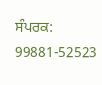ਸੰਪਰਕ: 99881-52523